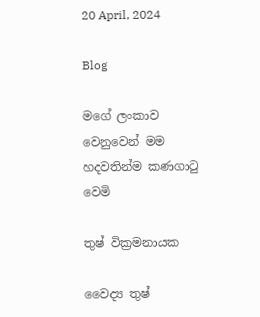20 April, 2024

Blog

මගේ ලංකාව වෙනුවෙන් මම හදවතින්ම කණගාටු වෙමි

තුෂ් වික්‍රමනායක

වෛද්‍ය තුෂ්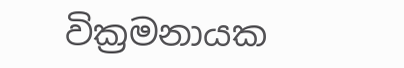වික්‍රමනායක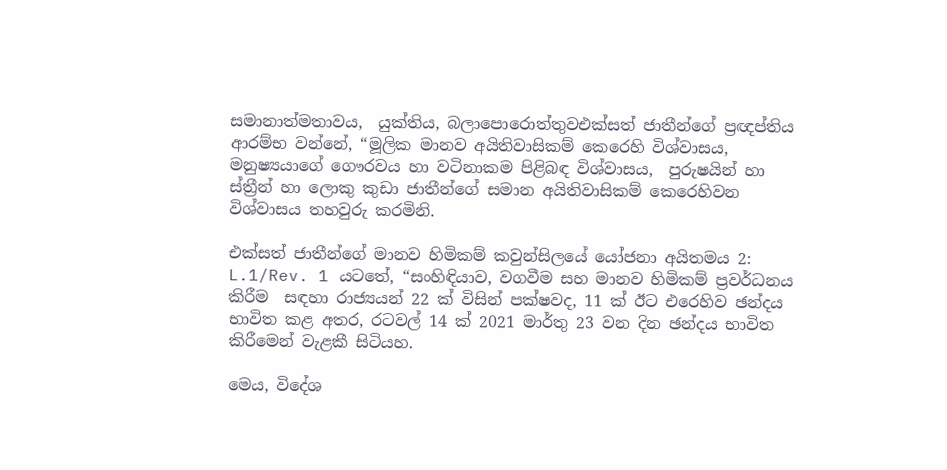සමානාත්මතාවය,  යුක්තිය, බලාපොරොත්තුවඑක්සත් ජාතීන්ගේ ප්‍රඥප්තිය ආරම්භ වන්නේ, “මූලික මානව අයිතිවාසිකම් කෙරෙහි විශ්වාසය, මනුෂ්‍යයාගේ ගෞරවය හා වටිනාකම පිළිබඳ විශ්වාසය,  පුරුෂයින් හා ස්ත්‍රීන් හා ලොකු කුඩා ජාතීන්ගේ සමාන අයිතිවාසිකම් කෙරෙහිවන  විශ්වාසය තහවුරු කරමිනි.

එක්සත් ජාතීන්ගේ මානව හිමිකම් කවුන්සිලයේ යෝජනා අයිතමය 2: L.1/Rev. 1 යටතේ, “සංහිඳියාව, වගවීම සහ මානව හිමිකම් ප්‍රවර්ධනය කිරීම  සඳහා රාජ්‍යයන් 22 ක් විසින් පක්ෂවද, 11 ක් ඊට එරෙහිව ඡන්දය භාවිත කළ අතර, රටවල් 14 ක් 2021 මාර්තු 23 වන දින ඡන්දය භාවිත කිරීමෙන් වැළකී සිටියහ.

මෙය, විදේශ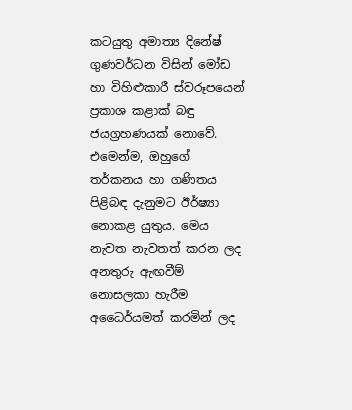කටයුතු අමාත්‍ය දිනේෂ් ගුණවර්ධන විසින් මෝඩ හා විහිළුකාරී ස්වරූපයෙන් ප්‍රකාශ කළාක් බඳු  ජයග්‍රහණයක් නොවේ. එමෙන්ම, ඔහුගේ තර්කනය හා ගණිතය පිළිබඳ දැනුමට ඊර්ෂ්‍යා නොකළ යුතුය. මෙය නැවත නැවතත් කරන ලද අනතුරු ඇඟවීම් නොසලකා හැරීම අධෛර්යමත් කරමින් ලද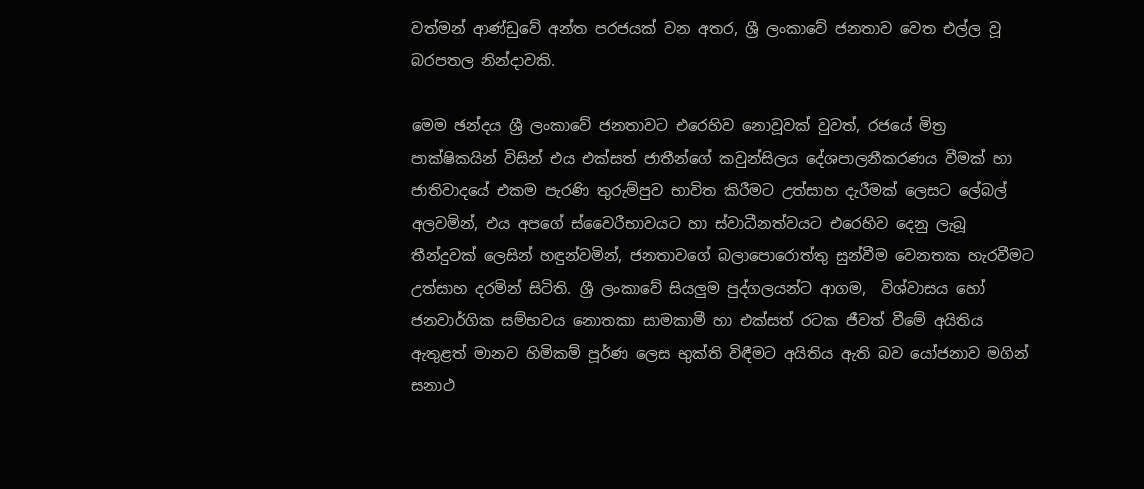වත්මන් ආණ්ඩුවේ අන්ත පරජයක් වන අතර, ශ්‍රී ලංකාවේ ජනතාව වෙත එල්ල වූ බරපතල නින්දාවකි.

මෙම ඡන්දය ශ්‍රී ලංකාවේ ජනතාවට එරෙහිව නොවූවක් වුවත්, රජයේ මිත්‍ර පාක්ෂිකයින් විසින් එය එක්සත් ජාතීන්ගේ කවුන්සිලය දේශපාලනීකරණය වීමක් හා ජාතිවාදයේ එකම පැරණි තුරුම්පුව භාවිත කිරීමට උත්සාහ දැරීමක් ලෙසට ලේබල් අලවමින්, එය අපගේ ස්වෛරීභාවයට හා ස්වාධීනත්වයට එරෙහිව දෙනු ලැබූ තීන්දුවක් ලෙසින් හඳුන්වමින්, ජනතාවගේ බලාපොරොත්තු සුන්වීම වෙනතක හැරවීමට උත්සාහ දරමින් සිටිති. ශ්‍රී ලංකාවේ සියලුම පුද්ගලයන්ට ආගම,  විශ්වාසය හෝ ජනවාර්ගික සම්භවය නොතකා සාමකාමී හා එක්සත් රටක ජීවත් වීමේ අයිතිය ඇතුළත් මානව හිමිකම් පූර්ණ ලෙස භුක්ති විඳීමට අයිතිය ඇති බව යෝජනාව මගින් සනාථ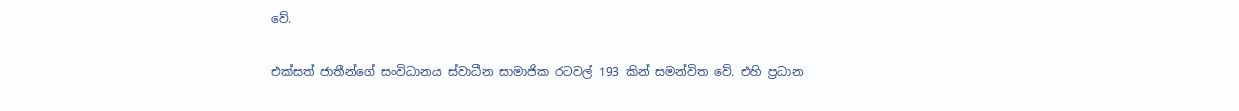වේ.

එක්සත් ජාතීන්ගේ සංවිධානය ස්වාධීන සාමාජික රටවල් 193 කින් සමන්විත වේ. එහි ප්‍රධාන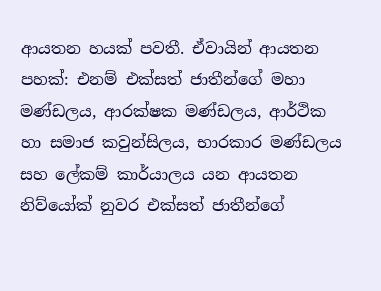ආයතන හයක් පවතී. ඒවායින් ආයතන පහක්: එනම් එක්සත් ජාතීන්ගේ මහා මණ්ඩලය, ආරක්ෂක මණ්ඩලය, ආර්ථික හා සමාජ කවුන්සිලය, භාරකාර මණ්ඩලය සහ ලේකම් කාර්යාලය යන ආයතන නිව්යෝක් නුවර එක්සත් ජාතීන්ගේ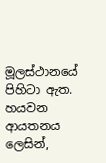මූලස්ථානයේ පිහිටා ඇත. හයවන ආයතනය ලෙසින්,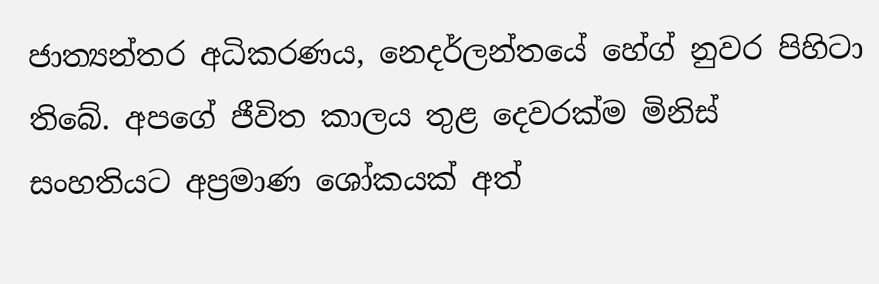ජාත්‍යන්තර අධිකරණය, නෙදර්ලන්තයේ හේග් නුවර පිහිටා තිබේ. අපගේ ජීවිත කාලය තුළ දෙවරක්ම මිනිස් සංහතියට අප්‍රමාණ ශෝකයක් අත්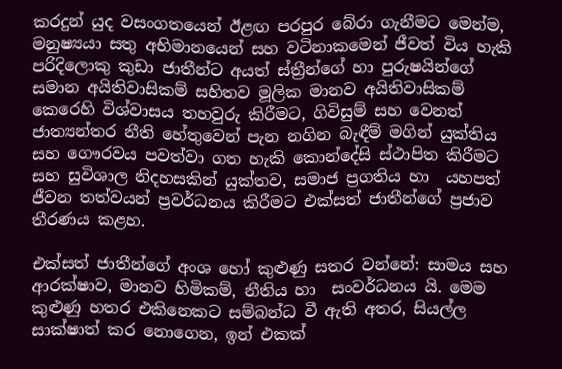කරදුන් යුද වසංගතයෙන් ඊළඟ පරපුර බේරා ගැනීමට මෙන්ම, මනුෂ්‍යයා සතු අභිමානයෙන් සහ වටිනාකමෙන් ජීවත් විය හැකි පරිදිලොකු කුඩා ජාතීන්ට අයත් ස්ත්‍රීන්ගේ හා පුරුෂයින්ගේ  සමාන අයිතිවාසිකම් සහිතව මූලික මානව අයිතිවාසිකම් කෙරෙහි විශ්වාසය තහවුරු කිරීමට, ගිවිසුම් සහ වෙනත් ජාත්‍යන්තර නීති හේතුවෙන් පැන නගින බැඳීම් මගින් යුක්තිය සහ ගෞරවය පවත්වා ගත හැකි කොන්දේසි ස්ථාපිත කිරීමට සහ සුවිශාල නිදහසකින් යුක්තව, සමාජ ප්‍රගතිය හා  යහපත් ජීවන තත්වයන් ප්‍රවර්ධනය කිරීමට එක්සත් ජාතීන්ගේ ප්‍රජාව තීරණය කළහ.

එක්සත් ජාතීන්ගේ අංශ හෝ කුළුණු සතර වන්නේ: සාමය සහ ආරක්ෂාව, මානව හිමිකම්, නීතිය හා  සංවර්ධනය යි. මෙම කුළුණු හතර එකිනෙකට සම්බන්ධ වී ඇති අතර, සියල්ල සාක්ෂාත් කර නොගෙන, ඉන් එකක්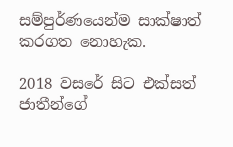සම්පුර්ණයෙන්ම සාක්ෂාත් කරගත නොහැක.

2018 වසරේ සිට එක්සත් ජාතීන්ගේ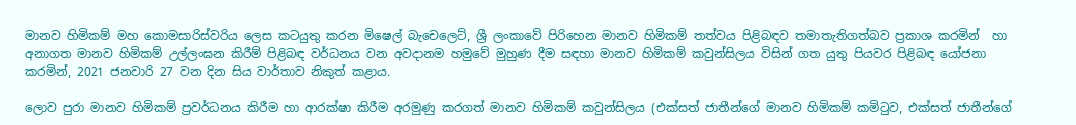මානව හිමිකම් මහ කොමසාරිස්වරිය ලෙස කටයුතු කරන මිෂෙල් බැචෙලෙට්, ශ්‍රී ලංකාවේ පිරිහෙන මානව හිමිකම් තත්වය පිළිබඳව තමාතැතිගත්බව ප්‍රකාශ කරමින්  හා අනාගත මානව හිමිකම් උල්ලංඝන කිරීම් පිළිබඳ වර්ධනය වන අවදානම හමුවේ මුහුණ දීම සඳහා මානව හිමිකම් කවුන්සිලය විසින් ගත යුතු පියවර පිළිබඳ යෝජනා කරමින්, 2021 ජනවාරි 27 වන දින සිය වාර්තාව නිකුත් කළාය.

ලොව පුරා මානව හිමිකම් ප්‍රවර්ධනය කිරීම හා ආරක්ෂා කිරීම අරමුණු කරගත් මානව හිමිකම් කවුන්සිලය (එක්සත් ජාතීන්ගේ මානව හිමිකම් කමිටුව, එක්සත් ජාතීන්ගේ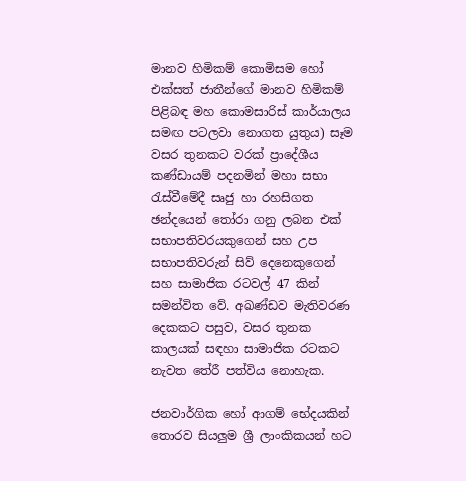මානව හිමිකම් කොමිසම හෝ එක්සත් ජාතීන්ගේ මානව හිමිකම් පිළිබඳ මහ කොමසාරිස් කාර්යාලය සමඟ පටලවා නොගත යුතුය) සෑම වසර තුනකට වරක් ප්‍රාදේශීය කණ්ඩායම් පදනමින් මහා සභා රැස්වීමේදී සෘජු හා රහසිගත ඡන්දයෙන් තෝරා ගනු ලබන එක් සභාපතිවරයකුගෙන් සහ උප සභාපතිවරුන් සිව් දෙනෙකුගෙන් සහ සාමාජික රටවල් 47 කින් සමන්විත වේ. අඛණ්ඩව මැතිවරණ දෙකකට පසුව, වසර තුනක කාලයක් සඳහා සාමාජික රටකට නැවත තේරී පත්විය නොහැක.

ජනවාර්ගික හෝ ආගම් භේදයකින් තොරව සියලුම ශ්‍රී ලාංකිකයන් හට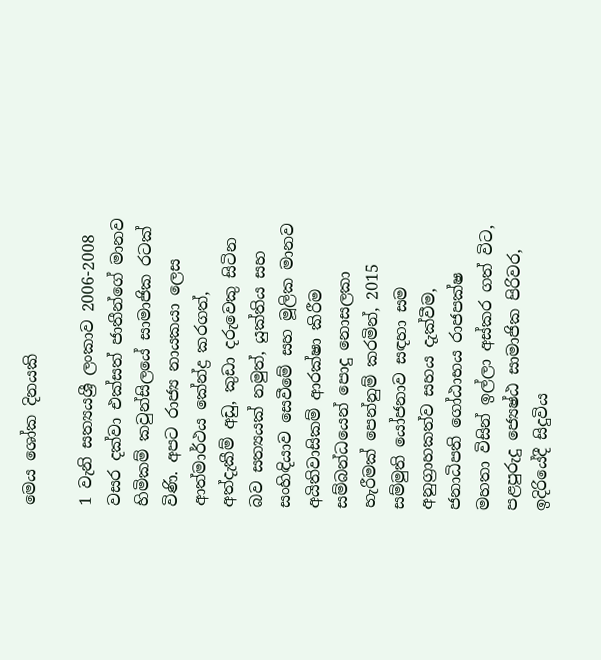මෙය ශෝක දිනයකි

1 වැනි සත්‍යයශ්‍රී ලංකාව 2006-2008 වසර දක්වා එක්සත් ජාතීන්ගේ මානව හිමිකම් කවුන්සිලයේ සාමාජික රටක් විණි. අපට රාජ්‍ය නායකයා ලෙස ආත්මාර්ථය කේන්ද්‍ර කරගත්, අත්දැකීම් අඩු, කුඩා දරුවෙකු සිටින බව සත්‍යයක් නමුත්, යුක්තිය සහ සංහිඳියාව සෙවීමේ සහ මූලික මානව අයිතිවාසිකම් ආරක්ෂා කිරීම සම්බන්ධයෙන් පොදු නොසලකා හැරීමක් පෙන්නුම් කරමින්, 2015 සම්මුති යෝජනාව සඳහා සම අනුග්‍රාහකත්ව සහය දැක්වීම, ජනාධිපති ගෝඨාභය රාජපක්ෂ මහතා විසින් ඉල්ලා අස්කර ගත් විට, පළපුරුදු ජ්‍යෙෂ්ඨ සාමාජික පිරිවර, ඉදිරියේදී සිදුවිය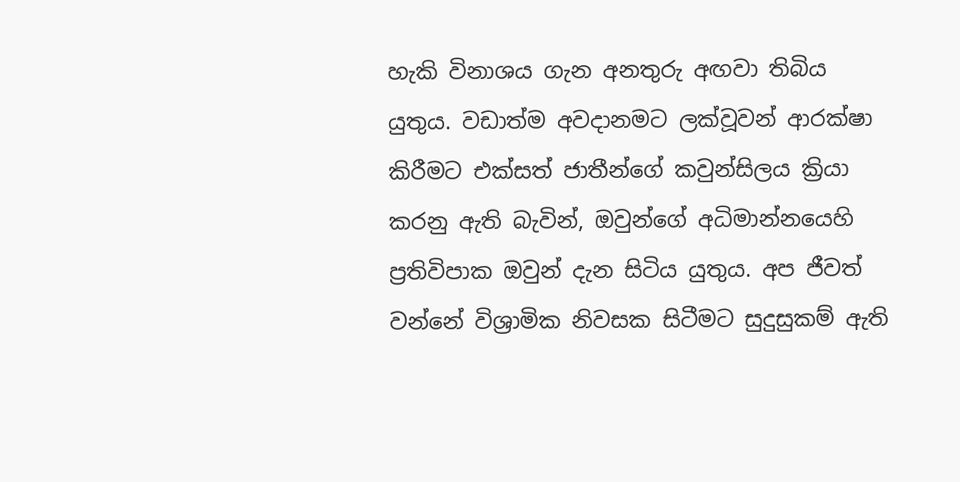හැකි විනාශය ගැන අනතුරු අඟවා තිබිය යුතුය. වඩාත්ම අවදානමට ලක්වූවන් ආරක්ෂා කිරීමට එක්සත් ජාතීන්ගේ කවුන්සිලය ක්‍රියා කරනු ඇති බැවින්, ඔවුන්ගේ අධිමාන්නයෙහි ප්‍රතිවිපාක ඔවුන් දැන සිටිය යුතුය. අප ජීවත් වන්නේ විශ්‍රාමික නිවසක සිටීමට සුදුසුකම් ඇති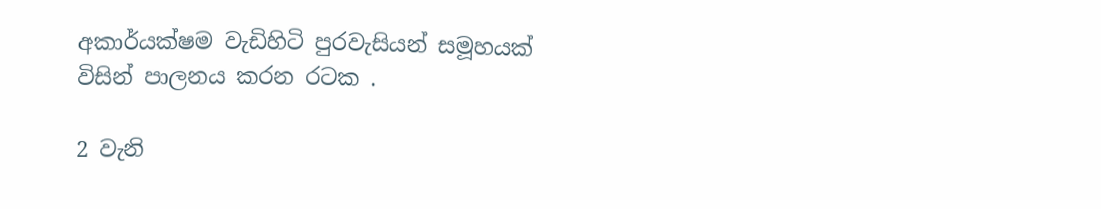අකාර්යක්ෂම වැඩිහිටි පුරවැසියන් සමූහයක් විසින් පාලනය කරන රටක .

2 වැනි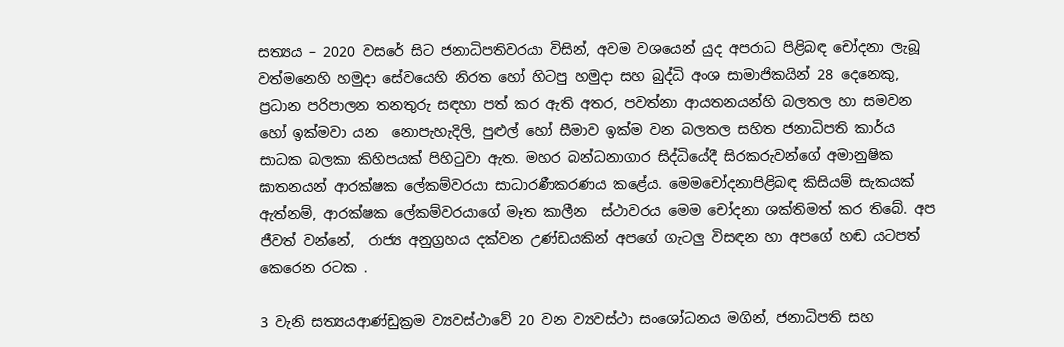සත්‍යය – 2020 වසරේ සිට ජනාධිපතිවරයා විසින්, අවම වශයෙන් යුද අපරාධ පිළිබඳ චෝදනා ලැබූ වත්මනෙහි හමුදා සේවයෙහි නිරත හෝ හිටපු හමුදා සහ බුද්ධි අංශ සාමාජිකයින් 28 දෙනෙකු, ප්‍රධාන පරිපාලන තනතුරු සඳහා පත් කර ඇති අතර, පවත්නා ආයතනයන්හි බලතල හා සමවන හෝ ඉක්මවා යන  නොපැහැදිලි, පුළුල් හෝ සීමාව ඉක්ම වන බලතල සහිත ජනාධිපති කාර්ය සාධක බලකා කිහිපයක් පිහිටුවා ඇත. මහර බන්ධනාගාර සිද්ධියේදී සිරකරුවන්ගේ අමානුෂික ඝාතනයන් ආරක්ෂක ලේකම්වරයා සාධාරණීකරණය කළේය. මෙමචෝදනාපිළිබඳ කිසියම් සැකයක් ඇත්නම්, ආරක්ෂක ලේකම්වරයාගේ මෑත කාලීන  ස්ථාවරය මෙම චෝදනා ශක්තිමත් කර තිබේ. අප ජීවත් වන්නේ,  රාජ්‍ය අනුග්‍රහය දක්වන උණ්ඩයකින් අපගේ ගැටලු විසඳන හා අපගේ හඬ යටපත් කෙරෙන රටක .

3 වැනි සත්‍යයආණ්ඩුක්‍රම ව්‍යවස්ථාවේ 20 වන ව්‍යවස්ථා සංශෝධනය මගින්, ජනාධිපති සහ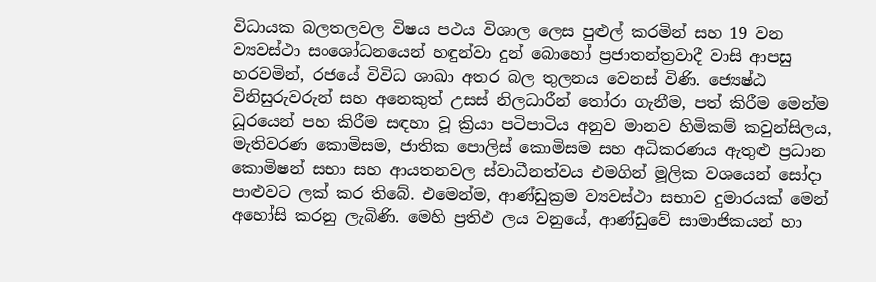විධායක බලතලවල විෂය පථය විශාල ලෙස පුළුල් කරමින් සහ 19 වන ව්‍යවස්ථා සංශෝධනයෙන් හඳුන්වා දුන් බොහෝ ප්‍රජාතන්ත්‍රවාදී වාසි ආපසු හරවමින්, රජයේ විවිධ ශාඛා අතර බල තුලනය වෙනස් විණි. ජ්‍යෙෂ්ඨ විනිසුරුවරුන් සහ අනෙකුත් උසස් නිලධාරීන් තෝරා ගැනීම, පත් කිරීම මෙන්ම ධූරයෙන් පහ කිරීම සඳහා වූ ක්‍රියා පටිපාටිය අනුව මානව හිමිකම් කවුන්සිලය, මැතිවරණ කොමිසම, ජාතික පොලිස් කොමිසම සහ අධිකරණය ඇතුළු ප්‍රධාන කොමිෂන් සභා සහ ආයතනවල ස්වාධීනත්වය එමගින් මූලික වශයෙන් සෝදා පාළුවට ලක් කර තිබේ. එමෙන්ම, ආණ්ඩුක්‍රම ව්‍යවස්ථා සභාව දුමාරයක් මෙන් අහෝසි කරනු ලැබිණි. මෙහි ප්‍රතිඵ ලය වනුයේ, ආණ්ඩුවේ සාමාජිකයන් හා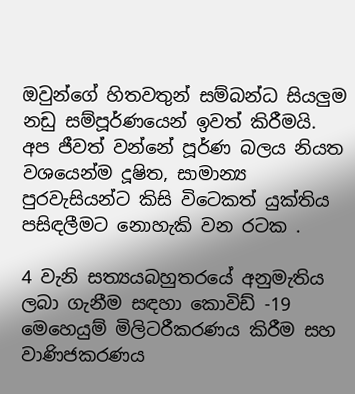ඔවුන්ගේ හිතවතුන් සම්බන්ධ සියලුම නඩු සම්පූර්ණයෙන් ඉවත් කිරීමයි. අප ජීවත් වන්නේ පූර්ණ බලය නියත වශයෙන්ම දූෂිත, සාමාන්‍ය පුරවැසියන්ට කිසි විටෙකත් යුක්තිය පසිඳලීමට නොහැකි වන රටක .

4 වැනි සත්‍යයබහුතරයේ අනුමැතිය ලබා ගැනීම සඳහා කොවිඩ් -19 මෙහෙයුම් මිලිටරීකරණය කිරීම සහ වාණිජකරණය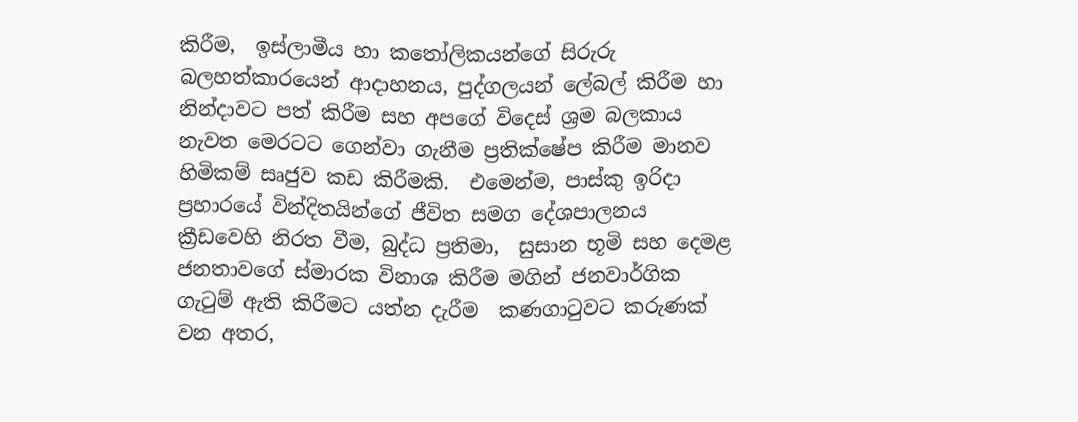කිරීම,  ඉස්ලාමීය හා කතෝලිකයන්ගේ සිරුරු බලහත්කාරයෙන් ආදාහනය, පුද්ගලයන් ලේබල් කිරීම හා නින්දාවට පත් කිරීම සහ අපගේ විදෙස් ශ්‍රම බලකාය නැවත මෙරටට ගෙන්වා ගැනීම ප්‍රතික්ෂේප කිරීම මානව හිමිකම් සෘජුව කඩ කිරීමකි.  එමෙන්ම, පාස්කු ඉරිදා ප්‍රහාරයේ වින්දිතයින්ගේ ජීවිත සමග දේශපාලනය ක්‍රීඩවෙහි නිරත වීම, බුද්ධ ප්‍රතිමා,  සුසාන භූමි සහ දෙමළ ජනතාවගේ ස්මාරක විනාශ කිරීම මගින් ජනවාර්ගික ගැටුම් ඇති කිරීමට යත්න දැරීම  කණගාටුවට කරුණක් වන අතර,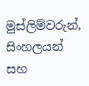මුස්ලිම්වරුන්, සිංහලයන් සහ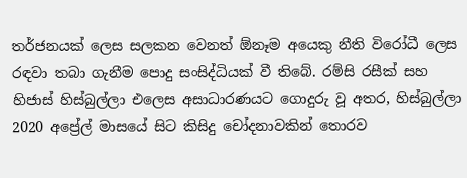තර්ජනයක් ලෙස සලකන වෙනත් ඕනෑම අයෙකු නීති විරෝධී ලෙස රඳවා තබා ගැනීම පොදු සංසිද්ධියක් වී තිබේ. රම්සි රසීක් සහ හිජාස් හිස්බුල්ලා එලෙස අසාධාරණයට ගොදුරු වූ අතර, හිස්බුල්ලා 2020 අප්‍රේල් මාසයේ සිට කිසිදු චෝදනාවකින් තොරව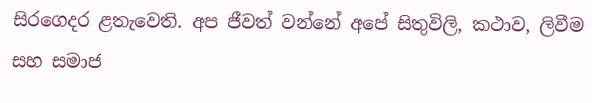සිරගෙදර ළතැවෙති. අප ජීවත් වන්නේ අපේ සිතුවිලි, කථාව, ලිවීම සහ සමාජ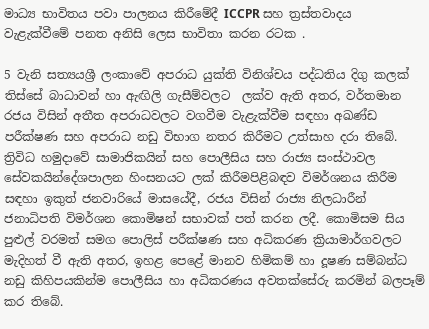මාධ්‍ය භාවිතය පවා පාලනය කිරීමේදී ICCPR සහ ත්‍රස්තවාදය වැළැක්වීමේ පනත අනිසි ලෙස භාවිතා කරන රටක .

5 වැනි සත්‍යයශ්‍රී ලංකාවේ අපරාධ යුක්ති විනිශ්චය පද්ධතිය දිගු කලක් තිස්සේ බාධාවන් හා ඇඟිලි ගැසීම්වලට  ලක්ව ඇති අතර, වර්තමාන රජය විසින් අතීත අපරාධවලට වගවීම වැළැක්වීම සඳහා අඛණ්ඩ පරීක්ෂණ සහ අපරාධ නඩු විභාග නතර කිරීමට උත්සාහ දරා තිබේ. ත්‍රිවිධ හමුදාවේ සාමාජිකයින් සහ පොලීසිය සහ රාජ්‍ය සංස්ථාවල සේවකයින්දේශපාලන හිංසනයට ලක් කිරීමපිළිබඳව විමර්ශනය කිරීම සඳහා ඉකුත් ජනවාරියේ මාසයේදී, රජය විසින් රාජ්‍ය නිලධාරීන් ජනාධිපති විමර්ශන කොමිෂන් සභාවක් පත් කරන ලදී. කොමිසම සිය පුළුල් වරමත් සමග පොලිස් පරීක්ෂණ සහ අධිකරණ ක්‍රියාමාර්ගවලට මැදිහත් වී ඇති අතර, ඉහළ පෙළේ මානව හිමිකම් හා දූෂණ සම්බන්ධ නඩු කිහිපයකින්ම පොලීසිය හා අධිකරණය අවතක්සේරු කරමින් බලපෑම් කර තිබේ.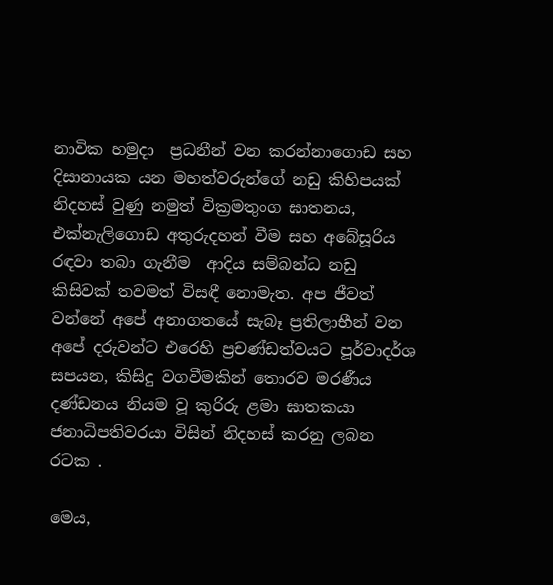නාවික හමුදා  ප්‍රධනීන් වන කරන්නාගොඩ සහ දිසානායක යන මහත්වරුන්ගේ නඩු කිහිපයක් නිදහස් වුණු නමුත් වික්‍රමතුංග ඝාතනය, එක්නැලිගොඩ අතුරුදහන් වීම සහ අබේසූරිය රඳවා තබා ගැනීම  ආදිය සම්බන්ධ නඩු කිසිවක් තවමත් විසඳී නොමැත. අප ජීවත් වන්නේ අපේ අනාගතයේ සැබෑ ප්‍රතිලාභීන් වන අපේ දරුවන්ට එරෙහි ප්‍රචණ්ඩත්වයට පූර්වාදර්ශ සපයන, කිසිදු වගවීමකින් තොරව මරණීය දණ්ඩනය නියම වූ කුරිරු ළමා ඝාතකයා ජනාධිපතිවරයා විසින් නිදහස් කරනු ලබන රටක .

මෙය,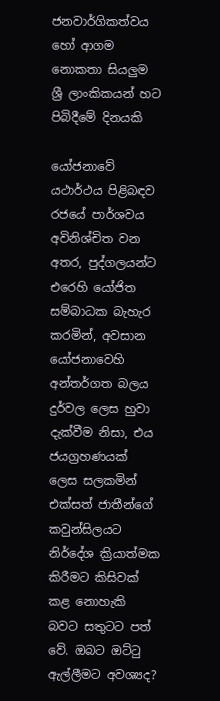ජනවාර්ගිකත්වය හෝ ආගම නොකතා සියලුම ශ්‍රී ලාංකිකයන් හට පිබිදීමේ දිනයකි

යෝජනාවේ යථාර්ථය පිළිබඳව රජයේ පාර්ශවය අවිනිශ්චිත වන අතර, පුද්ගලයන්ට එරෙහි යෝජිත සම්බාධක බැහැර කරමින්, අවසාන යෝජනාවෙහි අන්තර්ගත බලය දුර්වල ලෙස හුවා දැක්වීම නිසා, එය ජයග්‍රහණයක් ලෙස සලකමින් එක්සත් ජාතීන්ගේ කවුන්සිලයට නිර්දේශ ක්‍රියාත්මක කිරීමට කිසිවක් කළ නොහැකි බවට සතුටට පත් වේ. ඔබට ඔට්ටු ඇල්ලීමට අවශ්‍යද?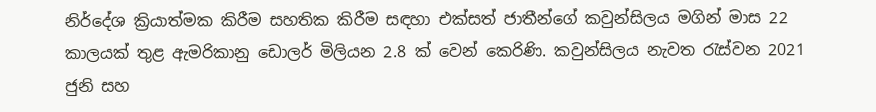නිර්දේශ ක්‍රියාත්මක කිරීම සහතික කිරීම සඳහා එක්සත් ජාතීන්ගේ කවුන්සිලය මගින් මාස 22 කාලයක් තුළ ඇමරිකානු ඩොලර් මිලියන 2.8 ක් වෙන් කෙරිණි. කවුන්සිලය නැවත රැස්වන 2021 ජුනි සහ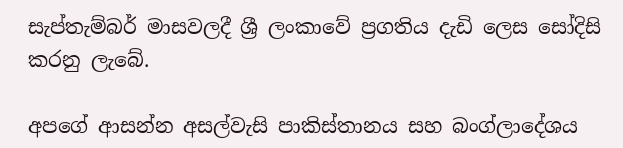සැප්තැම්බර් මාසවලදී ශ්‍රී ලංකාවේ ප්‍රගතිය දැඩි ලෙස සෝදිසි කරනු ලැබේ.

අපගේ ආසන්න අසල්වැසි පාකිස්තානය සහ බංග්ලාදේශය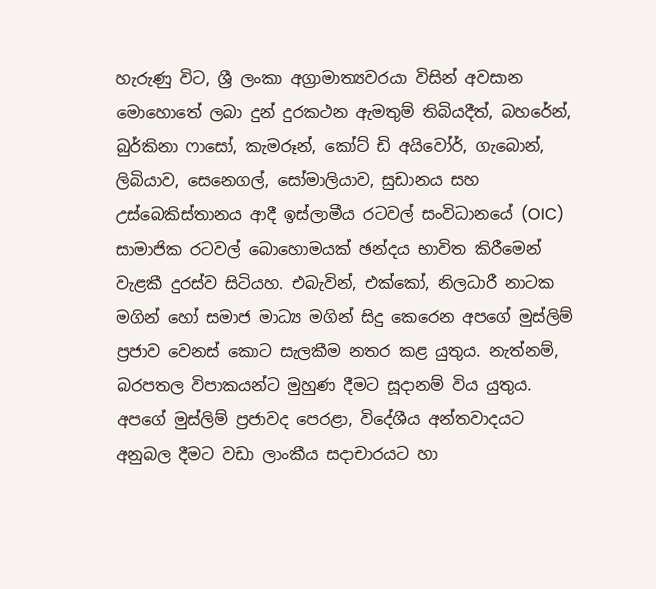හැරුණු විට, ශ්‍රී ලංකා අග්‍රාමාත්‍යවරයා විසින් අවසාන මොහොතේ ලබා දුන් දුරකථන ඇමතුම් තිබියදීත්, බහරේන්, බුර්කිනා ෆාසෝ, කැමරූන්, කෝට් ඩි අයිවෝර්, ගැබොන්, ලිබියාව, සෙනෙගල්, සෝමාලියාව, සුඩානය සහ උස්බෙකිස්තානය ආදී ඉස්ලාමීය රටවල් සංවිධානයේ (OIC) සාමාජික රටවල් බොහොමයක් ඡන්දය භාවිත කිරීමෙන් වැළකී දුරස්ව සිටියහ. එබැවින්, එක්කෝ, නිලධාරී නාටක මගින් හෝ සමාජ මාධ්‍ය මගින් සිදු කෙරෙන අපගේ මුස්ලිම් ප්‍රජාව වෙනස් කොට සැලකීම නතර කළ යුතුය. නැත්නම්, බරපතල විපාකයන්ට මුහුණ දීමට සූදානම් විය යුතුය. අපගේ මුස්ලිම් ප්‍රජාවද පෙරළා, විදේශීය අන්තවාදයට අනුබල දීමට වඩා ලාංකීය සදාචාරයට හා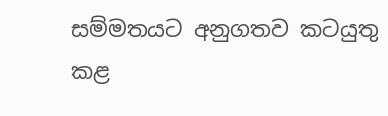සම්මතයට අනුගතව කටයුතු කළ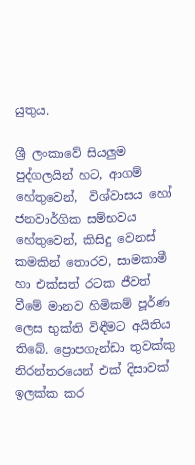යුතුය.

ශ්‍රී ලංකාවේ සියලුම පුද්ගලයින් හට, ආගම්  හේතුවෙන්,  විශ්වාසය හෝ ජනවාර්ගික සම්භවය හේතුවෙන්, කිසිදු වෙනස් කමකින් තොරව, සාමකාමී හා එක්සත් රටක ජීවත් වීමේ මානව හිමිකම් පූර්ණ ලෙස භුක්ති විඳීමට අයිතිය තිබේ. ප්‍රොපගැන්ඩා තුවක්කු නිරන්තරයෙන් එක් දිසාවක් ඉලක්ක කර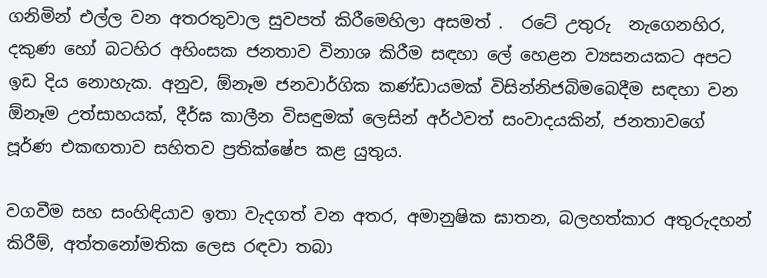ගනිමින් එල්ල වන අතරතුවාල සුවපත් කිරීමෙහිලා අසමත් .  රටේ උතුරු  නැගෙනහිර,  දකුණ හෝ බටහිර අහිංසක ජනතාව විනාශ කිරීම සඳහා ලේ හෙළන ව්‍යසනයකට අපට ඉඩ දිය නොහැක. අනුව, ඕනෑම ජනවාර්ගික කණ්ඩායමක් විසින්නිජබිමබෙදීම සඳහා වන ඕනෑම උත්සාහයක්, දීර්ඝ කාලීන විසඳුමක් ලෙසින් අර්ථවත් සංවාදයකින්, ජනතාවගේ පූර්ණ එකඟතාව සහිතව ප්‍රතික්ෂේප කළ යුතුය.

වගවීම සහ සංහිඳියාව ඉතා වැදගත් වන අතර, අමානුෂික ඝාතන, බලහත්කාර අතුරුදහන් කිරීම්, අත්තනෝමතික ලෙස රඳවා තබා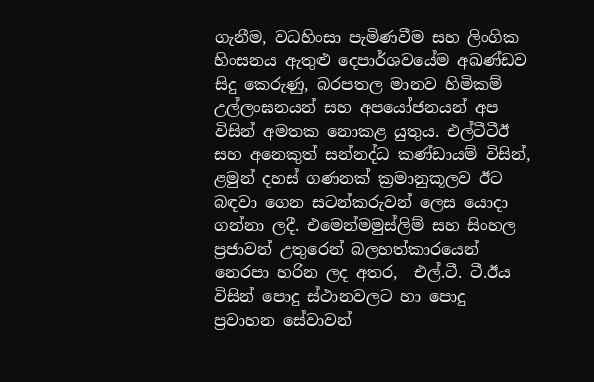ගැනීම, වධහිංසා පැමිණවීම සහ ලිංගික හිංසනය ඇතුළු දෙපාර්ශවයේම අඛණ්ඩව සිදු කෙරුණු, බරපතල මානව හිමිකම් උල්ලංඝනයන් සහ අපයෝජනයන් අප විසින් අමතක නොකළ යුතුය. එල්ටීටීඊ සහ අනෙකුත් සන්නද්ධ කණ්ඩායම් විසින්, ළමුන් දහස් ගණනක් ක්‍රමානුකූලව ඊට බඳවා ගෙන සටන්කරුවන් ලෙස යොදා ගන්නා ලදී. එමෙන්මමුස්ලිම් සහ සිංහල ප්‍රජාවන් උතුරෙන් බලහත්කාරයෙන් නෙරපා හරින ලද අතර,  එල්.ටී. ටී.ඊය විසින් පොදු ස්ථානවලට හා පොදු ප්‍රවාහන සේවාවන්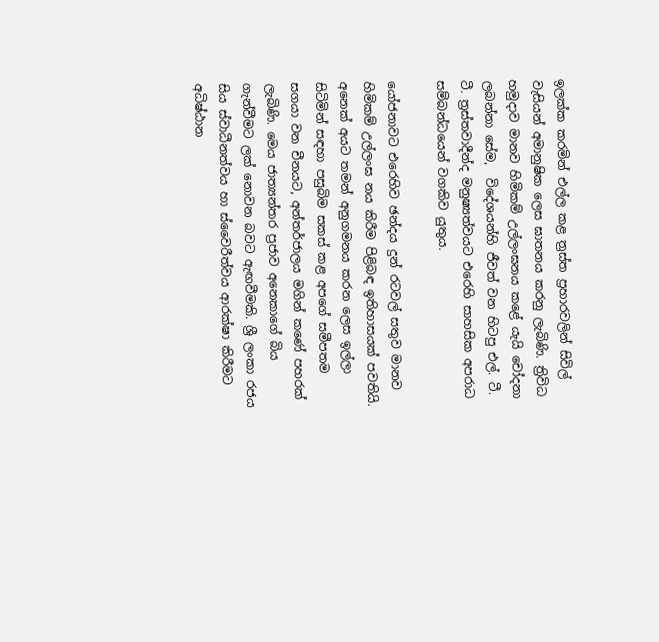ඉලක්ක කරමින් එල්ල කළ ත්‍රස්ත ප්‍රහාරවලින් සිවිල් වැසියන් අමානුෂික ලෙස ඝාතනය කරනු ලැබිණි. ත්‍රිවිධ හමුදාව මානව හිමිකම් උල්ලංඝනය කළේ යැයි චෝදනා ලබන්නා සේම,  විදේශයන්හි ජීවත් වන හිටපු එල්. ටී. ටී. ත්‍රස්තවාදීන්ද මනුෂ්‍යත්වයට එරෙහි සාහසික අපරාධ සම්බන්ධයෙන් වගකිව යුතුය.

යෝජනාවට එරෙහිව ඡන්දය දුන් රටවල් සතුව මානව හිමිකම් උල්ලංඝ නය කිරීම පිළිබඳ ඉතිහාසයක් පවතියි. අනෙක් අයට තමන් අනුගමනය කරන ලෙස ඉල්ලා සිටිමින් සඳහා පසුබිම සකස් කළ අපගේ සමීපතම සගයා වන චීනයට, අන්තර්ජාලය මගින් කණේ පහරක් ලැබිණි. මෙය ජාත්‍යන්තර ප්‍රජාව අනෙකාගේ බිය ගැන්වීමට ලක් නොවන බවට ඇඟවීමකි. ශ්‍රී ලංකා රජය සිය ස්වාධීනත්වය හා ස්වෛරීත්වය ආරක්ෂා කිරීමට අධිෂ්ඨාන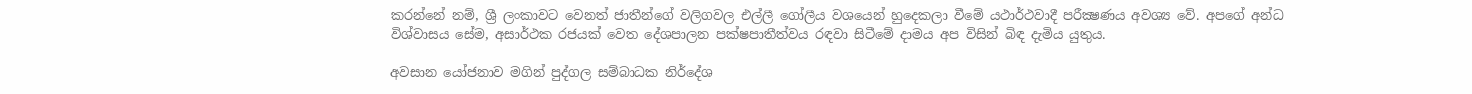කරන්නේ නම්, ශ්‍රී ලංකාවට වෙනත් ජාතීන්ගේ වලිගවල එල්ලී ගෝලීය වශයෙන් හුදෙකලා වීමේ යථාර්ථවාදී පරීක්‍ෂණය අවශ්‍ය වේ. අපගේ අන්ධ විශ්වාසය සේම, අසාර්ථක රජයක් වෙත දේශපාලන පක්ෂපාතීත්වය රඳවා සිටීමේ දාමය අප විසින් බිඳ දැමිය යුතුය.

අවසාන යෝජනාව මගින් පුද්ගල සම්බාධක නිර්දේශ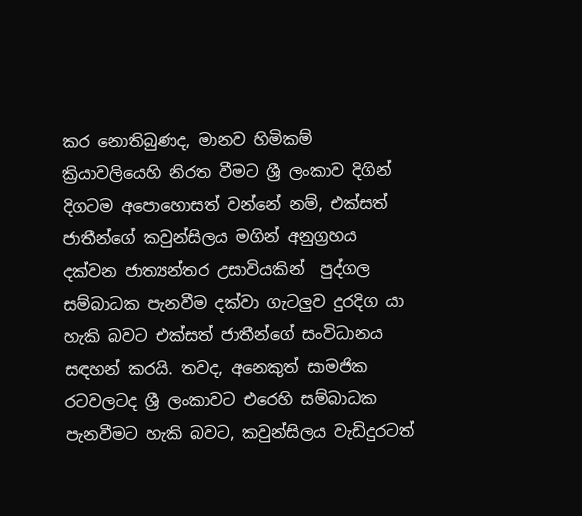කර නොතිබුණද, මානව හිමිකම් ක්‍රියාවලියෙහි නිරත වීමට ශ්‍රී ලංකාව දිගින් දිගටම අපොහොසත් වන්නේ නම්, එක්සත් ජාතීන්ගේ කවුන්සිලය මගින් අනුග්‍රහය දක්වන ජාත්‍යන්තර උසාවියකින්  පුද්ගල සම්බාධක පැනවීම දක්වා ගැටලුව දුරදිග යා හැකි බවට එක්සත් ජාතීන්ගේ සංවිධානය සඳහන් කරයි. තවද, අනෙකුත් සාමජික රටවලටද ශ්‍රී ලංකාවට එරෙහි සම්බාධක පැනවීමට හැකි බවට, කවුන්සිලය වැඩිදුරටත්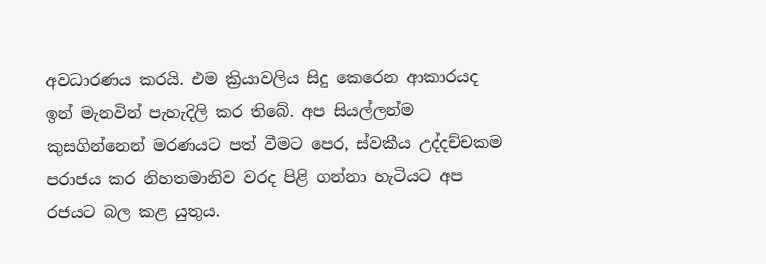අවධාරණය කරයි. එම ක්‍රියාවලිය සිදු කෙරෙන ආකාරයද ඉන් මැනවින් පැහැදිලි කර තිබේ. අප සියල්ලන්ම කුසගින්නෙන් මරණයට පත් වීමට පෙර, ස්වකීය උද්දච්චකම පරාජය කර නිහතමානිව වරද පිළි ගන්නා හැටියට අප රජයට බල කළ යුතුය.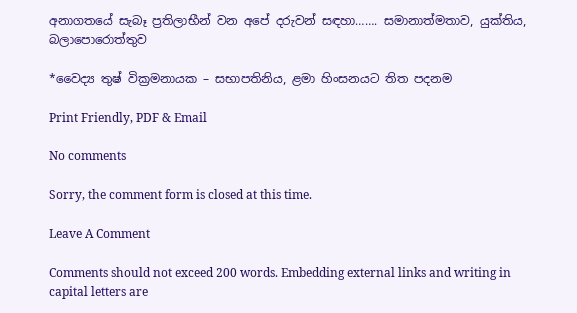අනාගතයේ සැබෑ ප්‍රතිලාභීන් වන අපේ දරුවන් සඳහා……. සමානාත්මතාව, යුක්තිය, බලාපොරොත්තුව

*වෛද්‍ය තුෂ් වික්‍රමනායක – සභාපතිනිය, ළමා හිංසනයට තිත පදනම

Print Friendly, PDF & Email

No comments

Sorry, the comment form is closed at this time.

Leave A Comment

Comments should not exceed 200 words. Embedding external links and writing in capital letters are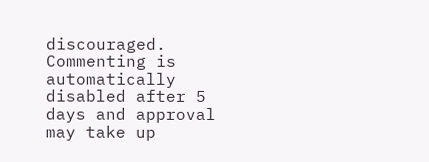discouraged. Commenting is automatically disabled after 5 days and approval may take up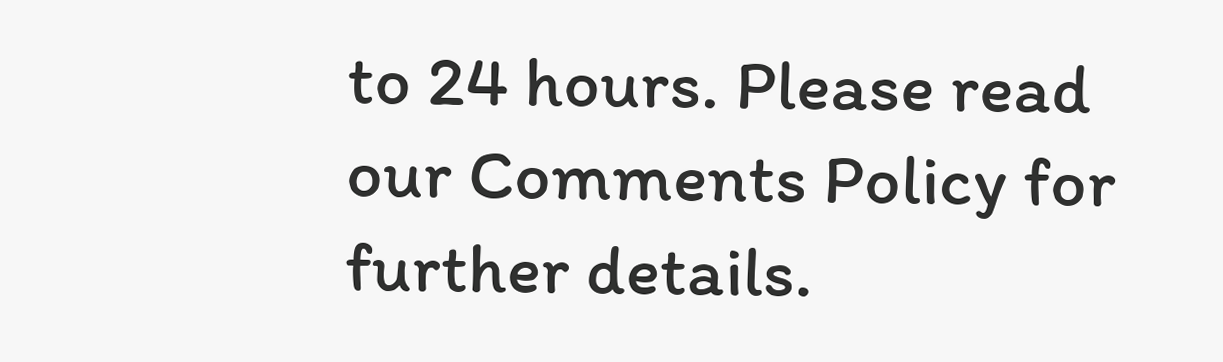to 24 hours. Please read our Comments Policy for further details.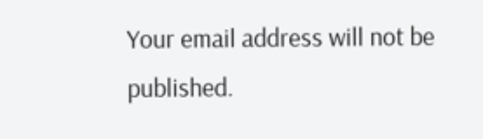Your email address will not be published.